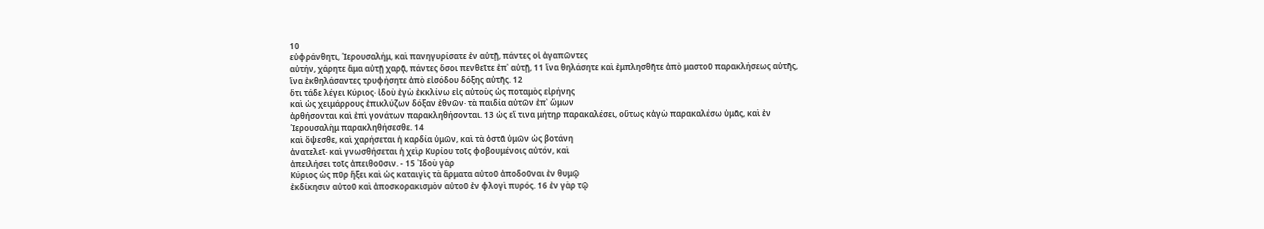10
εὐφράνθητι, ῾Ιερουσαλήμ, καὶ πανηγυρίσατε ἐν αὐτῇ, πάντες οἱ ἀγαπῶντες
αὐτήν, χάρητε ἅμα αὐτῇ χαρᾷ, πάντες ὅσοι πενθεῖτε ἐπ᾿ αὐτῇ, 11 ἵνα θηλάσητε καὶ ἐμπλησθῆτε ἀπὸ μαστοῦ παρακλήσεως αὐτῆς, ἵνα ἐκθηλάσαντες τρυφήσητε ἀπὸ εἰσόδου δόξης αὐτῆς. 12
ὅτι τάδε λέγει Κύριος· ἰδοὺ ἐγὼ ἐκκλίνω εἰς αὐτοὺς ὡς ποταμὸς εἰρήνης
καὶ ὡς χειμάρρους ἐπικλύζων δόξαν ἐθνῶν· τὰ παιδία αὐτῶν ἐπ᾿ ὤμων
ἀρθήσονται καὶ ἐπὶ γονάτων παρακληθήσονται. 13 ὡς εἴ τινα μήτηρ παρακαλέσει, οὕτως κἀγὼ παρακαλέσω ὑμᾶς, καὶ ἐν ῾Ιερουσαλὴμ παρακληθήσεσθε. 14
καὶ ὄψεσθε, καὶ χαρήσεται ἡ καρδία ὑμῶν, καὶ τὰ ὀστᾶ ὑμῶν ὡς βοτάνη
ἀνατελεῖ· καὶ γνωσθήσεται ἡ χεὶρ Κυρίου τοῖς φοβουμένοις αὐτόν, καὶ
ἀπειλήσει τοῖς ἀπειθοῦσιν. - 15 ᾿Ιδοὺ γὰρ
Κύριος ὡς πῦρ ἥξει καὶ ὡς καταιγὶς τὰ ἅρματα αὐτοῦ ἀποδοῦναι ἐν θυμῷ
ἐκδίκησιν αὐτοῦ καὶ ἀποσκορακισμὸν αὐτοῦ ἐν φλογὶ πυρός. 16 ἐν γὰρ τῷ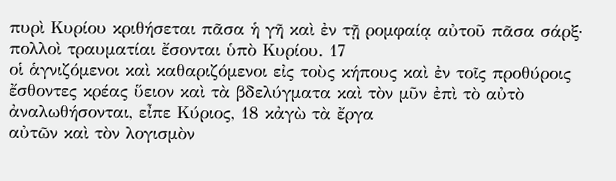πυρὶ Κυρίου κριθήσεται πᾶσα ἡ γῆ καὶ ἐν τῇ ρομφαίᾳ αὐτοῦ πᾶσα σάρξ· πολλοὶ τραυματίαι ἔσονται ὑπὸ Κυρίου. 17
οἱ ἁγνιζόμενοι καὶ καθαριζόμενοι εἰς τοὺς κήπους καὶ ἐν τοῖς προθύροις
ἔσθοντες κρέας ὕειον καὶ τὰ βδελύγματα καὶ τὸν μῦν ἐπὶ τὸ αὐτὸ
ἀναλωθήσονται, εἶπε Κύριος, 18 κἀγὼ τὰ ἔργα
αὐτῶν καὶ τὸν λογισμὸν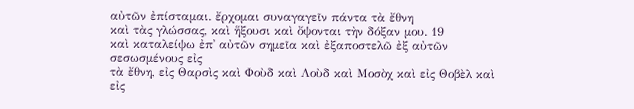αὐτῶν ἐπίσταμαι. ἔρχομαι συναγαγεῖν πάντα τὰ ἔθνη
καὶ τὰς γλώσσας, καὶ ἥξουσι καὶ ὄψονται τὴν δόξαν μου. 19
καὶ καταλείψω ἐπ᾿ αὐτῶν σημεῖα καὶ ἐξαποστελῶ ἐξ αὐτῶν σεσωσμένους εἰς
τὰ ἔθνη, εἰς Θαρσὶς καὶ Φοὺδ καὶ Λοὺδ καὶ Μοσὸχ καὶ εἰς Θοβὲλ καὶ εἰς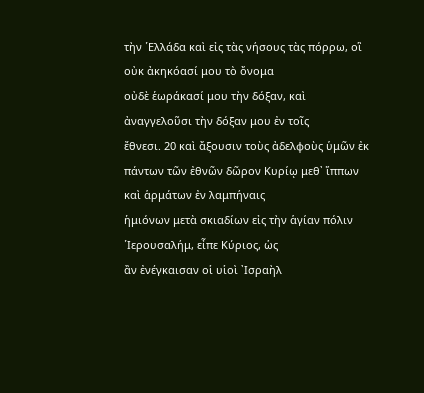τὴν ῾Ελλάδα καὶ εἰς τὰς νήσους τὰς πόρρω, οἳ οὐκ ἀκηκόασί μου τὸ ὄνομα
οὐδὲ ἑωράκασί μου τὴν δόξαν, καὶ ἀναγγελοῦσι τὴν δόξαν μου ἐν τοῖς
ἔθνεσι. 20 καὶ ἄξουσιν τοὺς ἀδελφοὺς ὑμῶν ἐκ
πάντων τῶν ἐθνῶν δῶρον Κυρίῳ μεθ᾿ ἵππων καὶ ἁρμάτων ἐν λαμπήναις
ἡμιόνων μετὰ σκιαδίων εἰς τὴν ἁγίαν πόλιν ῾Ιερουσαλήμ, εἶπε Κύριος, ὡς
ἂν ἐνέγκαισαν οἱ υἱοὶ ᾿Ισραὴλ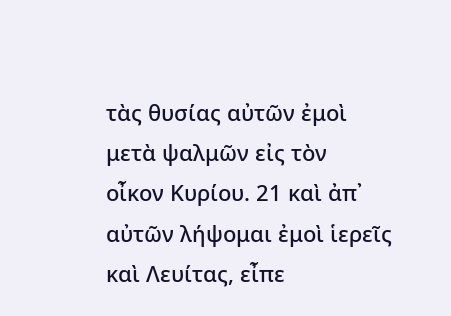τὰς θυσίας αὐτῶν ἐμοὶ μετὰ ψαλμῶν εἰς τὸν
οἶκον Κυρίου. 21 καὶ ἀπ᾿ αὐτῶν λήψομαι ἐμοὶ ἱερεῖς καὶ Λευίτας, εἶπε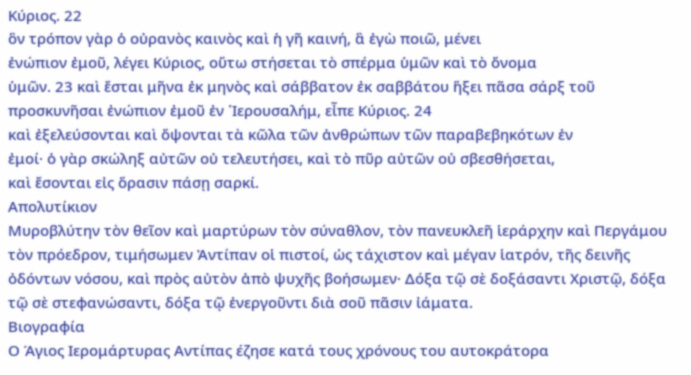Κύριος. 22
ὃν τρόπον γὰρ ὁ οὐρανὸς καινὸς καὶ ἡ γῆ καινή, ἃ ἐγὼ ποιῶ, μένει
ἐνώπιον ἐμοῦ, λέγει Κύριος, οὕτω στήσεται τὸ σπέρμα ὑμῶν καὶ τὸ ὄνομα
ὑμῶν. 23 καὶ ἔσται μῆνα ἐκ μηνὸς καὶ σάββατον ἐκ σαββάτου ἥξει πᾶσα σάρξ τοῦ προσκυνῆσαι ἐνώπιον ἐμοῦ ἐν ῾Ιερουσαλήμ, εἶπε Κύριος. 24
καὶ ἐξελεύσονται καὶ ὄψονται τὰ κῶλα τῶν ἀνθρώπων τῶν παραβεβηκότων ἐν
ἐμοί· ὁ γὰρ σκώληξ αὐτῶν οὐ τελευτήσει, καὶ τὸ πῦρ αὐτῶν οὐ σβεσθήσεται,
καὶ ἔσονται εἰς ὅρασιν πάσῃ σαρκί.
Απολυτίκιον
Μυροβλύτην τὸν θεῖον καὶ μαρτύρων τὸν σύναθλον, τὸν πανευκλεῆ ἱεράρχην καὶ Περγάμου τὸν πρόεδρον, τιμήσωμεν Ἀντίπαν οἱ πιστοί, ὡς τάχιστον καὶ μέγαν ἱατρόν, τῆς δεινῆς ὀδόντων νόσου, καὶ πρὸς αὐτὸν ἀπὸ ψυχῆς βοήσωμεν· Δόξα τῷ σὲ δοξάσαντι Χριστῷ, δόξα τῷ σὲ στεφανώσαντι, δόξα τῷ ἐνεργοῦντι διὰ σοῦ πᾶσιν ἰάματα.
Βιογραφία
Ο Άγιος Ιερομάρτυρας Αντίπας έζησε κατά τους χρόνους του αυτοκράτορα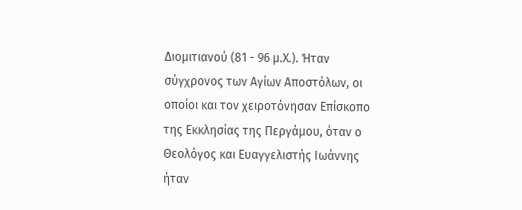Διομιτιανού (81 - 96 μ.Χ.). Ήταν σύγχρονος των Αγίων Αποστόλων, οι
οποίοι και τον χειροτόνησαν Επίσκοπο της Εκκλησίας της Περγάμου, όταν ο
Θεολόγος και Ευαγγελιστής Ιωάννης ήταν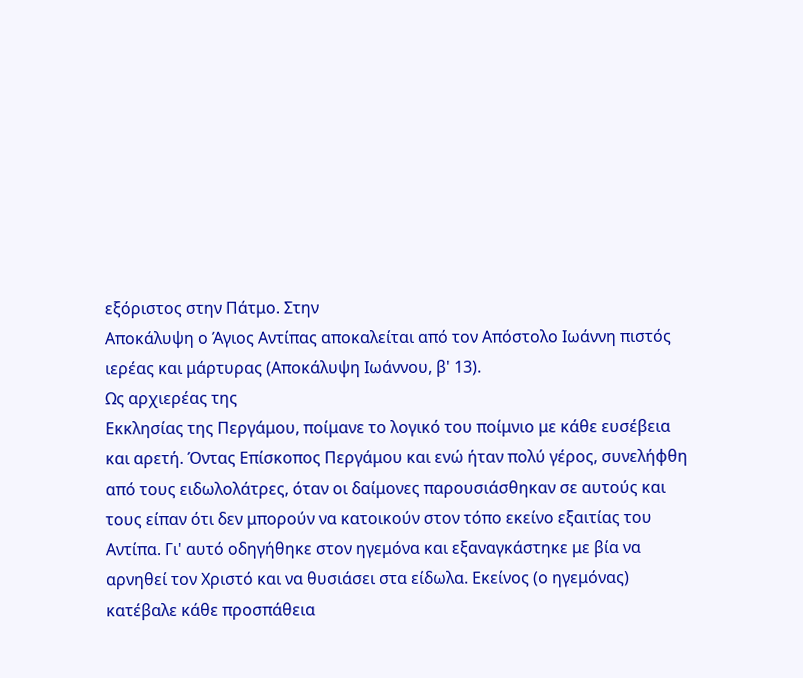εξόριστος στην Πάτμο. Στην
Αποκάλυψη ο Άγιος Αντίπας αποκαλείται από τον Απόστολο Ιωάννη πιστός
ιερέας και μάρτυρας (Αποκάλυψη Ιωάννου, β' 13).
Ως αρχιερέας της
Εκκλησίας της Περγάμου, ποίμανε το λογικό του ποίμνιο με κάθε ευσέβεια
και αρετή. Όντας Επίσκοπος Περγάμου και ενώ ήταν πολύ γέρος, συνελήφθη
από τους ειδωλολάτρες, όταν οι δαίμονες παρουσιάσθηκαν σε αυτούς και
τους είπαν ότι δεν μπορούν να κατοικούν στον τόπο εκείνο εξαιτίας του
Αντίπα. Γι' αυτό οδηγήθηκε στον ηγεμόνα και εξαναγκάστηκε με βία να
αρνηθεί τον Χριστό και να θυσιάσει στα είδωλα. Εκείνος (ο ηγεμόνας)
κατέβαλε κάθε προσπάθεια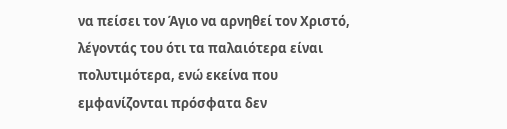να πείσει τον Άγιο να αρνηθεί τον Χριστό,
λέγοντάς του ότι τα παλαιότερα είναι πολυτιμότερα, ενώ εκείνα που
εμφανίζονται πρόσφατα δεν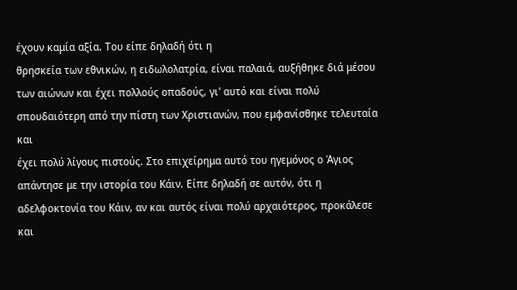έχουν καμία αξία. Του είπε δηλαδή ότι η
θρησκεία των εθνικών, η ειδωλολατρία, είναι παλαιά, αυξήθηκε διά μέσου
των αιώνων και έχει πολλούς οπαδούς, γι' αυτό και είναι πολύ
σπουδαιότερη από την πίστη των Χριστιανών, που εμφανίσθηκε τελευταία και
έχει πολύ λίγους πιστούς. Στο επιχείρημα αυτό του ηγεμόνος ο Άγιος
απάντησε με την ιστορία του Κάιν. Είπε δηλαδή σε αυτόν, ότι η
αδελφοκτονία του Κάιν, αν και αυτός είναι πολύ αρχαιότερος, προκάλεσε
και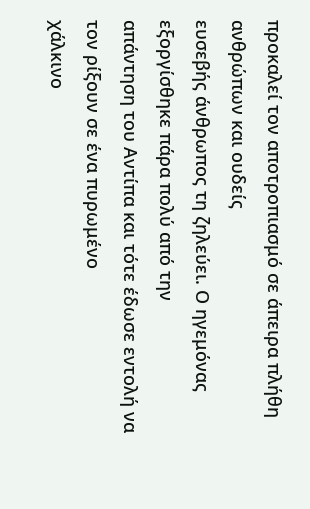προκαλεί τον αποτροπιασμό σε άπειρα πλήθη ανθρώπων και ουδείς
ευσεβής άνθρωπος τη ζηλεύει. Ο ηγεμόνας εξοργίσθηκε πάρα πολύ από την
απάντηση του Αντίπα και τότε έδωσε εντολή να τον ρίξουν σε ένα πυρωμένο
χάλκινο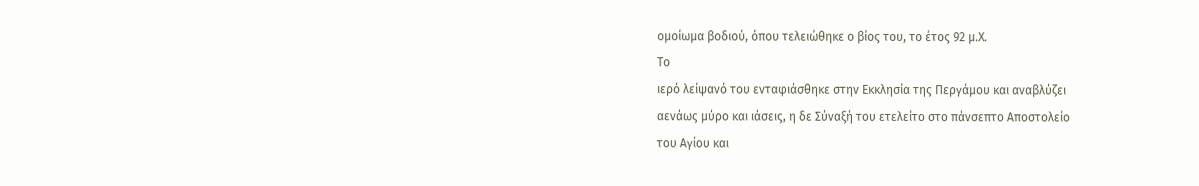ομοίωμα βοδιού, όπου τελειώθηκε ο βίος του, το έτος 92 μ.Χ.
Το
ιερό λείψανό του ενταφιάσθηκε στην Εκκλησία της Περγάμου και αναβλύζει
αενάως μύρο και ιάσεις, η δε Σύναξή του ετελείτο στο πάνσεπτο Αποστολείο
του Αγίου και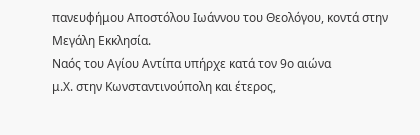πανευφήμου Αποστόλου Ιωάννου του Θεολόγου, κοντά στην
Μεγάλη Εκκλησία.
Ναός του Αγίου Αντίπα υπήρχε κατά τον 9ο αιώνα
μ.Χ. στην Κωνσταντινούπολη και έτερος,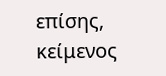επίσης, κείμενος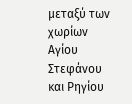μεταξύ των
χωρίων Αγίου Στεφάνου και Ρηγίου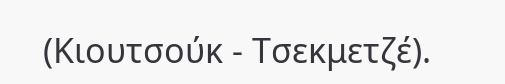(Κιουτσούκ - Τσεκμετζέ).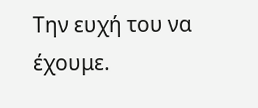Την ευχή του να έχουμε.